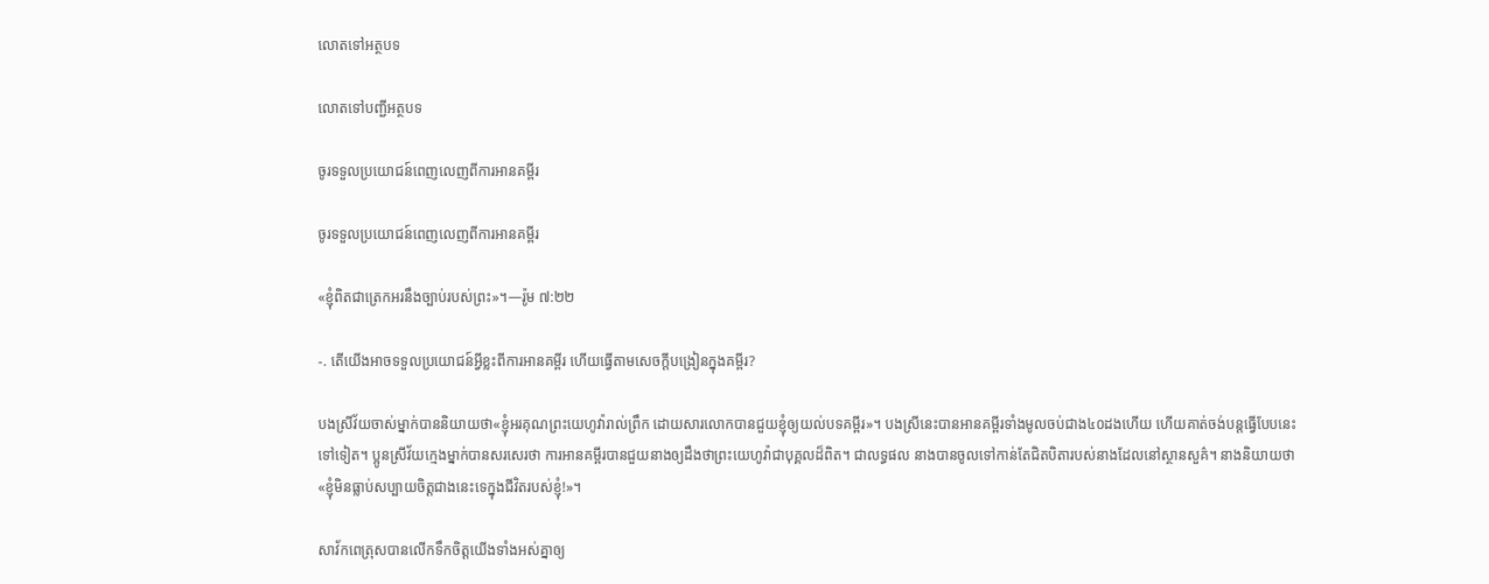លោតទៅអត្ថបទ

លោតទៅបញ្ជីអត្ថបទ

ចូរទទួលប្រយោជន៍ពេញលេញពីការអានគម្ពីរ

ចូរទទួលប្រយោជន៍ពេញលេញពីការអានគម្ពីរ

«ខ្ញុំពិតជាត្រេកអរនឹងច្បាប់របស់ព្រះ»។—រ៉ូម ៧:២២

-. តើយើងអាចទទួលប្រយោជន៍អ្វីខ្លះពីការអានគម្ពីរ ហើយធ្វើតាមសេចក្ដីបង្រៀនក្នុងគម្ពីរ?

បងស្រីវ័យចាស់ម្នាក់បាននិយាយថា«ខ្ញុំអរគុណព្រះយេហូវ៉ារាល់ព្រឹក ដោយសារលោកបានជួយខ្ញុំឲ្យយល់បទគម្ពីរ»។ បងស្រីនេះបានអានគម្ពីរទាំងមូលចប់ជាង៤០ដងហើយ ហើយគាត់ចង់បន្ដធ្វើបែបនេះទៅទៀត។ ប្អូនស្រីវ័យក្មេងម្នាក់បានសរសេរថា ការអានគម្ពីរបានជួយនាងឲ្យដឹងថាព្រះយេហូវ៉ាជាបុគ្គលដ៏ពិត។ ជាលទ្ធផល នាងបានចូលទៅកាន់តែជិតបិតារបស់នាងដែលនៅស្ថានសួគ៌។ នាងនិយាយថា«ខ្ញុំមិនធ្លាប់សប្បាយចិត្ដជាងនេះទេក្នុងជីវិតរបស់ខ្ញុំ!»។

សាវ័កពេត្រុសបានលើកទឹកចិត្ដយើងទាំងអស់គ្នាឲ្យ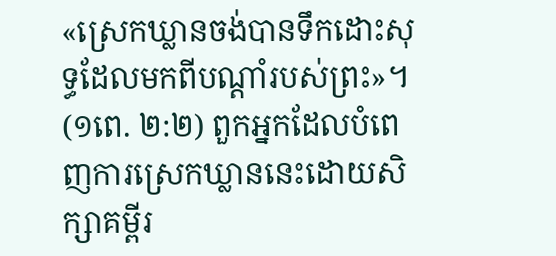«ស្រេកឃ្លានចង់បានទឹកដោះសុទ្ធដែលមកពីបណ្ដាំរបស់ព្រះ»។ (១ពេ. ២:២) ពួកអ្នកដែលបំពេញការស្រេកឃ្លាននេះដោយសិក្សាគម្ពីរ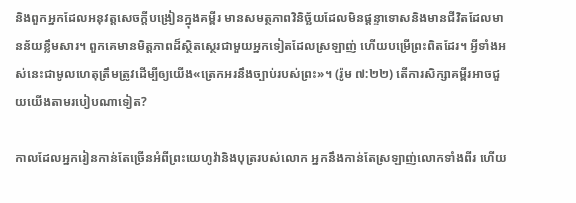និងពួកអ្នកដែលអនុវត្ដសេចក្ដីបង្រៀនក្នុងគម្ពីរ មានសមត្ថភាពវិនិច្ឆ័យដែលមិនផ្ដន្ទាទោសនិងមានជីវិតដែលមានន័យខ្លឹមសារ។ ពួកគេមានមិត្ដភាពដ៏ស្ថិតស្ថេរជាមួយអ្នកទៀតដែលស្រឡាញ់ ហើយបម្រើព្រះពិតដែរ។ អ្វីទាំងអស់នេះជាមូលហេតុត្រឹមត្រូវដើម្បីឲ្យយើង«ត្រេកអរនឹងច្បាប់របស់ព្រះ»។ (រ៉ូម ៧:២២) តើការសិក្សាគម្ពីរអាចជួយយើងតាមរបៀបណាទៀត?

កាលដែលអ្នករៀនកាន់តែច្រើនអំពីព្រះយេហូវ៉ានិងបុត្ររបស់លោក អ្នកនឹងកាន់តែស្រឡាញ់លោកទាំងពីរ ហើយ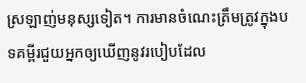ស្រឡាញ់មនុស្សទៀត។ ការមានចំណេះត្រឹមត្រូវក្នុងបទគម្ពីរជួយអ្នកឲ្យឃើញនូវរបៀបដែល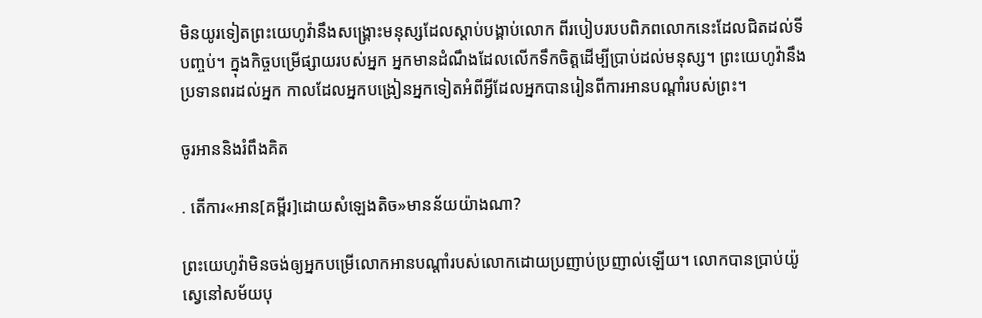មិនយូរទៀតព្រះយេហូវ៉ានឹងសង្គ្រោះមនុស្សដែលស្ដាប់បង្គាប់លោក ពីរបៀបរបបពិភពលោកនេះដែលជិតដល់ទីបញ្ចប់។ ក្នុងកិច្ចបម្រើផ្សាយរបស់អ្នក អ្នកមានដំណឹងដែលលើកទឹកចិត្ដដើម្បីប្រាប់ដល់មនុស្ស។ ព្រះយេហូវ៉ានឹងប្រទានពរដល់អ្នក កាលដែលអ្នកបង្រៀនអ្នកទៀតអំពីអ្វីដែលអ្នកបានរៀនពីការអានបណ្ដាំរបស់ព្រះ។

ចូរអាននិងរំពឹងគិត

. តើការ«អាន[គម្ពីរ]ដោយសំឡេងតិច»មានន័យយ៉ាងណា?

ព្រះយេហូវ៉ាមិនចង់ឲ្យអ្នកបម្រើលោកអានបណ្ដាំរបស់លោកដោយប្រញាប់ប្រញាល់ឡើយ។ លោកបានប្រាប់យ៉ូស្វេនៅសម័យបុ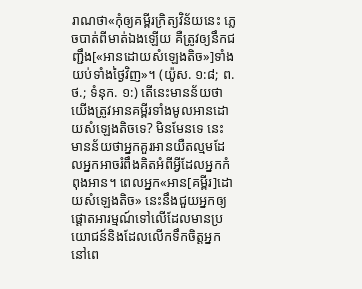រាណថា«កុំឲ្យគម្ពីរក្រិត្យវិន័យនេះ ភ្លេចបាត់ពីមាត់ឯងឡើយ គឺត្រូវឲ្យនឹកជញ្ជឹង[«អានដោយសំឡេងតិច»]ទាំងយប់ទាំងថ្ងៃវិញ»។ (យ៉ូស. ១:៨; ព.ថ.; ទំនុក. ១:) តើនេះមានន័យថាយើងត្រូវអានគម្ពីរទាំងមូលអានដោយសំឡេងតិចទេ? មិនមែនទេ នេះមានន័យថាអ្នកគួរអានយឺតល្មមដែលអ្នកអាចរំពឹងគិតអំពីអ្វីដែលអ្នកកំពុងអាន។ ពេលអ្នក«អាន[គម្ពីរ]ដោយសំឡេងតិច» នេះនឹងជួយអ្នកឲ្យផ្ដោតអារម្មណ៍ទៅលើដែលមានប្រយោជន៍និងដែលលើកទឹកចិត្ដអ្នកនៅពេ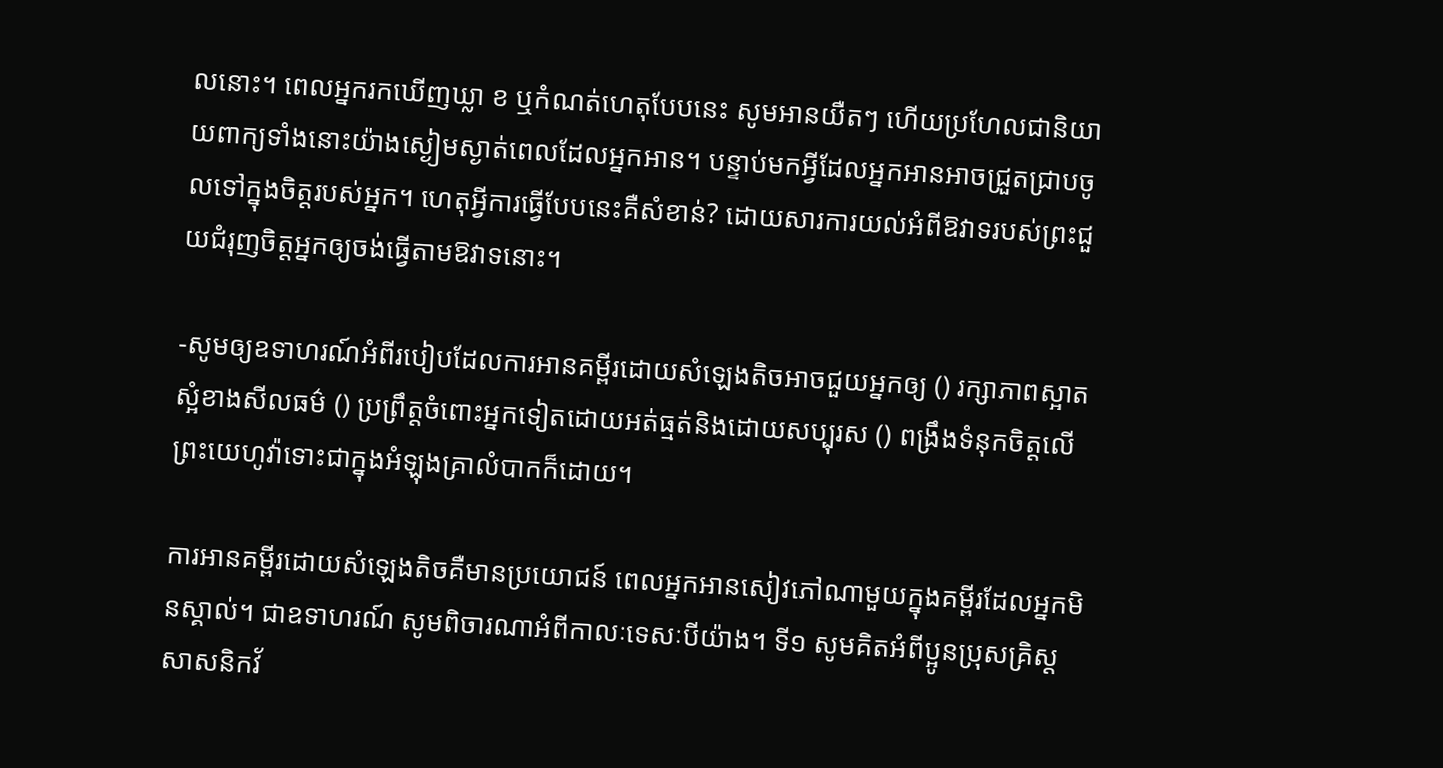លនោះ។ ពេលអ្នករកឃើញឃ្លា ខ ឬកំណត់ហេតុបែបនេះ សូមអានយឺតៗ ហើយប្រហែលជានិយាយពាក្យទាំងនោះយ៉ាងស្ងៀមស្ងាត់ពេលដែលអ្នកអាន។ បន្ទាប់មកអ្វីដែលអ្នកអានអាចជ្រួតជ្រាបចូលទៅក្នុងចិត្ដរបស់អ្នក។ ហេតុអ្វីការធ្វើបែបនេះគឺសំខាន់? ដោយសារការយល់អំពីឱវាទរបស់ព្រះជួយជំរុញចិត្ដអ្នកឲ្យចង់ធ្វើតាមឱវាទនោះ។

-សូមឲ្យឧទាហរណ៍អំពីរបៀបដែលការអានគម្ពីរដោយសំឡេងតិចអាចជួយអ្នកឲ្យ () រក្សាភាពស្អាតស្អំខាងសីលធម៌ () ប្រព្រឹត្ដចំពោះអ្នកទៀតដោយអត់ធ្មត់និងដោយសប្បុរស () ពង្រឹងទំនុកចិត្ដលើព្រះយេហូវ៉ាទោះជាក្នុងអំឡុងគ្រាលំបាកក៏ដោយ។

ការអានគម្ពីរដោយសំឡេងតិចគឺមានប្រយោជន៍ ពេលអ្នកអានសៀវភៅណាមួយក្នុងគម្ពីរដែលអ្នកមិនស្គាល់។ ជាឧទាហរណ៍ សូមពិចារណាអំពីកាលៈទេសៈបីយ៉ាង។ ទី១ សូមគិតអំពីប្អូនប្រុសគ្រិស្ដសាសនិកវ័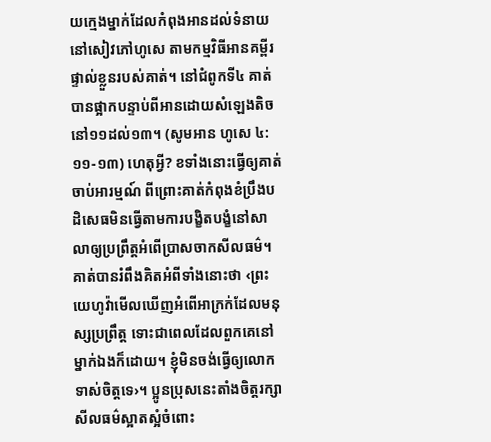យក្មេងម្នាក់ដែលកំពុងអានដល់ទំនាយនៅសៀវភៅហូសេ តាមកម្មវិធីអានគម្ពីរផ្ទាល់ខ្លួនរបស់គាត់។ នៅជំពូកទី៤ គាត់បានផ្អាកបន្ទាប់ពីអានដោយសំឡេងតិចនៅ១១ដល់១៣។ (សូមអាន ហូសេ ៤:១១-១៣) ហេតុអ្វី? ខទាំងនោះធ្វើឲ្យគាត់ចាប់អារម្មណ៍ ពីព្រោះគាត់កំពុងខំប្រឹងបដិសេធមិនធ្វើតាមការបង្ខិតបង្ខំនៅសាលាឲ្យប្រព្រឹត្ដអំពើប្រាសចាកសីលធម៌។ គាត់បានរំពឹងគិតអំពីទាំងនោះថា ‹ព្រះយេហូវ៉ាមើលឃើញអំពើអាក្រក់ដែលមនុស្សប្រព្រឹត្ដ ទោះជាពេលដែលពួកគេនៅម្នាក់ឯងក៏ដោយ។ ខ្ញុំមិនចង់ធ្វើឲ្យលោកទាស់ចិត្ដទេ›។ ប្អូនប្រុសនេះតាំងចិត្ដរក្សាសីលធម៌ស្អាតស្អំចំពោះ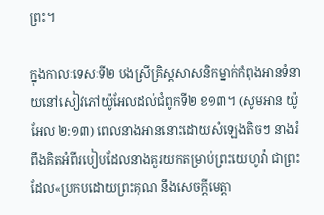ព្រះ។

ក្នុងកាលៈទេសៈទី២ បងស្រីគ្រិស្ដសាសនិកម្នាក់កំពុងអានទំនាយនៅសៀវភៅយ៉ូអែលដល់ជំពូកទី២ ខ១៣។ (សូមអាន យ៉ូអែល ២:១៣) ពេលនាងអាននោះដោយសំឡេងតិចៗ នាងរំពឹងគិតអំពីរបៀបដែលនាងគួរយកតម្រាប់ព្រះយេហូវ៉ា ជាព្រះដែល«ប្រកបដោយព្រះគុណ នឹងសេចក្ដីមេត្ដា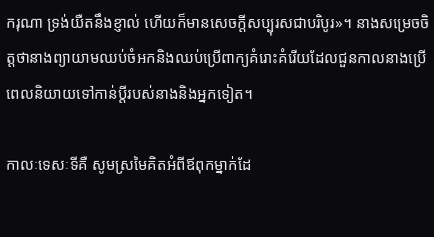ករុណា ទ្រង់យឺតនឹងខ្ញាល់ ហើយក៏មានសេចក្ដីសប្បុរសជាបរិបូរ»។ នាងសម្រេចចិត្ដថានាងព្យាយាមឈប់ចំអកនិងឈប់ប្រើពាក្យគំរោះគំរើយដែលជួនកាលនាងប្រើ ពេលនិយាយទៅកាន់ប្ដីរបស់នាងនិងអ្នកទៀត។

កាលៈទេសៈទីគឺ សូមស្រមៃគិតអំពីឪពុកម្នាក់ដែ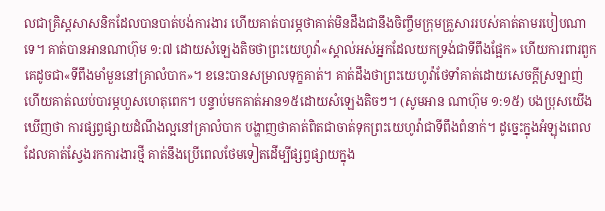លជាគ្រិស្ដសាសនិកដែលបានបាត់បង់ការងារ ហើយគាត់បារម្ភថាគាត់មិនដឹងជានឹងចិញ្ចឹមក្រុមគ្រួសាររបស់គាត់តាមរបៀបណាទេ។ គាត់បានអានណាហ៊ុម ១:៧ ដោយសំឡេងតិចថាព្រះយេហូវ៉ា«ស្គាល់អស់អ្នកដែលយកទ្រង់ជាទីពឹងផ្អែក» ហើយការពារពួកគេដូចជា«ទីពឹងមាំមួននៅគ្រាលំបាក»។ ខនេះបានសម្រាលទុក្ខគាត់។ គាត់ដឹងថាព្រះយេហូវ៉ាថែទាំគាត់ដោយសេចក្ដីស្រឡាញ់ ហើយគាត់ឈប់បារម្ភហួសហេតុពេក។ បន្ទាប់មកគាត់អាន១៥ដោយសំឡេងតិចៗ។ (សូមអាន ណាហ៊ុម ១:១៥) បងប្រុសយើងឃើញថា ការផ្សព្វផ្សាយដំណឹងល្អនៅគ្រាលំបាក បង្ហាញថាគាត់ពិតជាចាត់ទុកព្រះយេហូវ៉ាជាទីពឹងពំនាក់។ ដូច្នេះក្នុងអំឡុងពេលដែលគាត់ស្វែងរកការងារថ្មី គាត់នឹងប្រើពេលថែមទៀតដើម្បីផ្សព្វផ្សាយក្នុង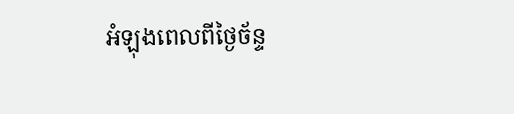អំឡុងពេលពីថ្ងៃច័ន្ទ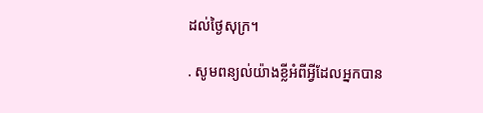ដល់ថ្ងៃសុក្រ។

. សូមពន្យល់យ៉ាងខ្លីអំពីអ្វីដែលអ្នកបាន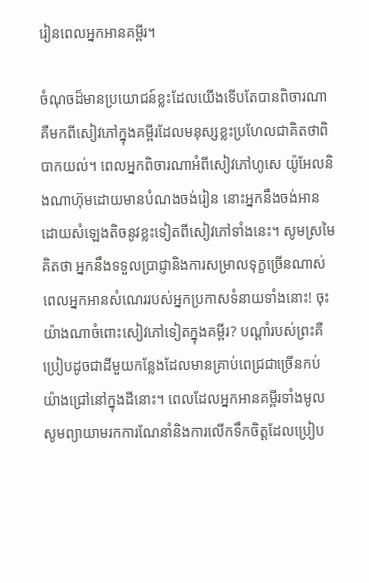រៀនពេលអ្នកអានគម្ពីរ។

ចំណុចដ៏មានប្រយោជន៍ខ្លះដែលយើងទើបតែបានពិចារណាគឺមកពីសៀវភៅក្នុងគម្ពីរដែលមនុស្សខ្លះប្រហែលជាគិតថាពិបាកយល់។ ពេលអ្នកពិចារណាអំពីសៀវភៅហូសេ យ៉ូអែលនិងណាហ៊ុមដោយមានបំណងចង់រៀន នោះអ្នកនឹងចង់អានដោយសំឡេងតិចនូវខ្លះទៀតពីសៀវភៅទាំងនេះ។ សូមស្រមៃគិតថា អ្នកនឹងទទួលប្រាជ្ញានិងការសម្រាលទុក្ខច្រើនណាស់ ពេលអ្នកអានសំណេររបស់អ្នកប្រកាសទំនាយទាំងនោះ! ចុះយ៉ាងណាចំពោះសៀវភៅទៀតក្នុងគម្ពីរ? បណ្ដាំរបស់ព្រះគឺប្រៀបដូចជាដីមួយកន្លែងដែលមានគ្រាប់ពេជ្រជាច្រើនកប់យ៉ាងជ្រៅនៅក្នុងដីនោះ។ ពេលដែលអ្នកអានគម្ពីរទាំងមូល សូមព្យាយាមរកការណែនាំនិងការលើកទឹកចិត្ដដែលប្រៀប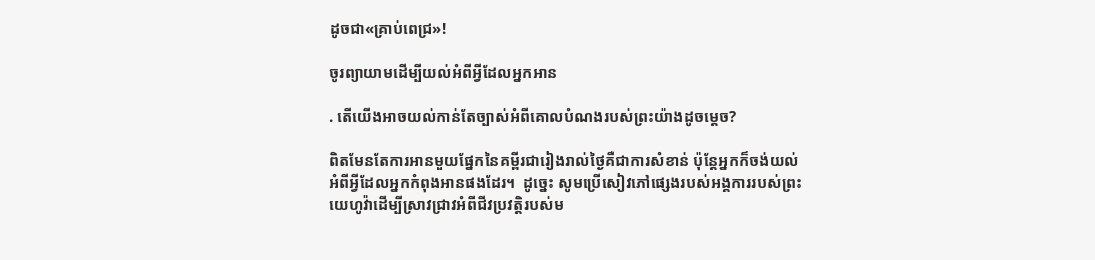ដូចជា«គ្រាប់ពេជ្រ»!

ចូរព្យាយាមដើម្បីយល់អំពីអ្វីដែលអ្នកអាន

. តើយើងអាចយល់កាន់តែច្បាស់អំពីគោលបំណងរបស់ព្រះយ៉ាងដូចម្ដេច?

ពិតមែនតែការអានមួយផ្នែកនៃគម្ពីរជារៀងរាល់ថ្ងៃគឺជាការសំខាន់ ប៉ុន្ដែអ្នកក៏ចង់យល់អំពីអ្វីដែលអ្នកកំពុងអានផងដែរ។  ដូច្នេះ សូមប្រើសៀវភៅផ្សេងរបស់អង្គការរបស់ព្រះយេហូវ៉ាដើម្បីស្រាវជ្រាវអំពីជីវប្រវត្ដិរបស់ម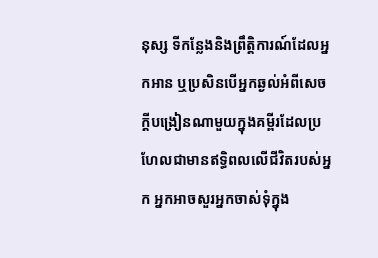នុស្ស ទីកន្លែងនិងព្រឹត្ដិការណ៍ដែលអ្នកអាន ឬប្រសិនបើអ្នកឆ្ងល់អំពីសេចក្ដីបង្រៀនណាមួយក្នុងគម្ពីរដែលប្រហែលជាមានឥទ្ធិពលលើជីវិតរបស់អ្នក អ្នកអាចសួរអ្នកចាស់ទុំក្នុង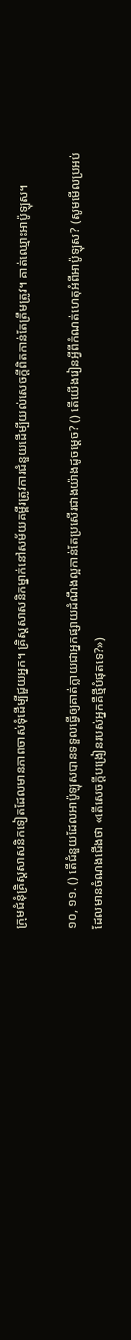ក្រុមជំនុំគ្រិស្ដសាសនិកទៀតដែលមានភាពចាស់ទុំដើម្បីជួយអ្នក។ គ្រិស្ដសាសនិកម្នាក់នៅសម័យគម្ពីរត្រូវការជំនួយដើម្បីយល់សេចក្ដីពិតកាន់តែត្រឹមត្រូវ។ គាត់ឈ្មោះអាប៉ូឡុស។

១០, ១១. () តើជំនួយដែលអាប៉ូឡុសបានទទួលធ្វើឲ្យគាត់ក្លាយជាអ្នកផ្សាយដំណឹងល្អកាន់តែប្រសើរជាងយ៉ាងដូចម្ដេច? () តើយើងរៀនអ្វីពីកំណត់ហេតុអំពីអាប៉ូឡុស? (សូមមើលប្រអប់ដែលមានចំណងជើងថា «តើសេចក្ដីបង្រៀនរបស់អ្នកគឺថ្មីបំផុតទេ?»)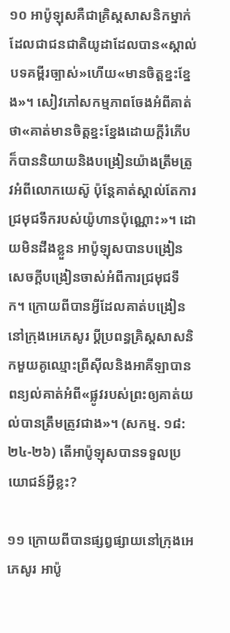១០ អាប៉ូឡុសគឺជាគ្រិស្ដសាសនិកម្នាក់ដែលជាជនជាតិយូដាដែលបាន«ស្គាល់បទគម្ពីរច្បាស់»ហើយ«មានចិត្ដខ្នះខ្នែង»។ សៀវភៅសកម្មភាពចែងអំពីគាត់ថា«គាត់មានចិត្ដខ្នះខ្នែងដោយក្ដីរំភើប ក៏បាននិយាយនិងបង្រៀនយ៉ាងត្រឹមត្រូវអំពីលោកយេស៊ូ ប៉ុន្ដែគាត់ស្គាល់តែការជ្រមុជទឹករបស់យ៉ូហានប៉ុណ្ណោះ»។ ដោយមិនដឹងខ្លួន អាប៉ូឡុសបានបង្រៀនសេចក្ដីបង្រៀនចាស់អំពីការជ្រមុជទឹក។ ក្រោយពីបានអ្វីដែលគាត់បង្រៀននៅក្រុងអេភេសូរ ប្ដីប្រពន្ធគ្រិស្ដសាសនិកមួយគូឈ្មោះព្រីស៊ីលនិងអាគីឡាបានពន្យល់គាត់អំពី«ផ្លូវរបស់ព្រះឲ្យគាត់យល់បានត្រឹមត្រូវជាង»។ (សកម្ម. ១៨:២៤-២៦) តើអាប៉ូឡុសបានទទួលប្រយោជន៍អ្វីខ្លះ?

១១ ក្រោយពីបានផ្សព្វផ្សាយនៅក្រុងអេភេសូរ អាប៉ូ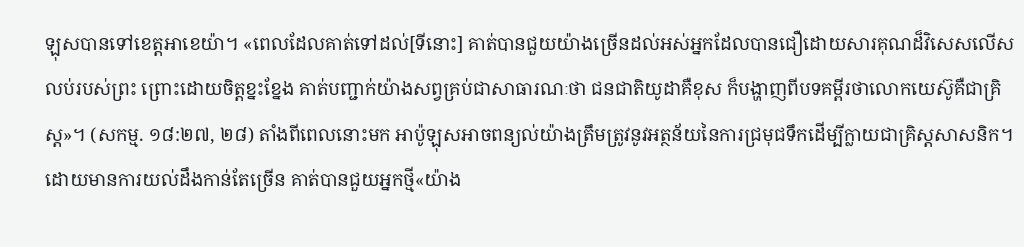ឡុសបានទៅខេត្ដអាខេយ៉ា។ «ពេលដែលគាត់ទៅដល់[ទីនោះ] គាត់បានជួយយ៉ាងច្រើនដល់អស់អ្នកដែលបានជឿដោយសារគុណដ៏វិសេសលើសលប់របស់ព្រះ ព្រោះដោយចិត្ដខ្នះខ្នែង គាត់បញ្ជាក់យ៉ាងសព្វគ្រប់ជាសាធារណៈថា ជនជាតិយូដាគឺខុស ក៏បង្ហាញពីបទគម្ពីរថាលោកយេស៊ូគឺជាគ្រិស្ដ»។ (សកម្ម. ១៨:២៧, ២៨) តាំងពីពេលនោះមក អាប៉ូឡុសអាចពន្យល់យ៉ាងត្រឹមត្រូវនូវអត្ថន័យនៃការជ្រមុជទឹកដើម្បីក្លាយជាគ្រិស្ដសាសនិក។ ដោយមានការយល់ដឹងកាន់តែច្រើន គាត់បានជួយអ្នកថ្មី«យ៉ាង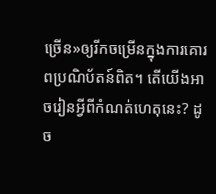ច្រើន»ឲ្យរីកចម្រើនក្នុងការគោរពប្រណិប័តន៍ពិត។ តើយើងអាចរៀនអ្វីពីកំណត់ហេតុនេះ? ដូច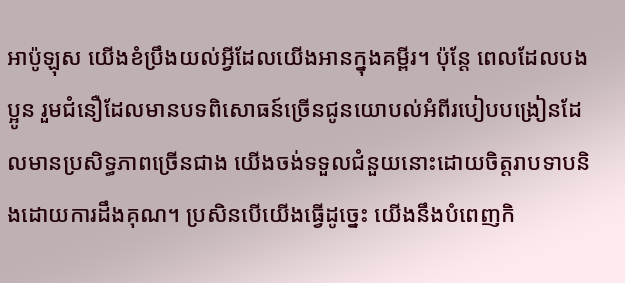អាប៉ូឡុស យើងខំប្រឹងយល់អ្វីដែលយើងអានក្នុងគម្ពីរ។ ប៉ុន្ដែ ពេលដែលបងប្អូន រួមជំនឿដែលមានបទពិសោធន៍ច្រើនជូនយោបល់អំពីរបៀបបង្រៀនដែលមានប្រសិទ្ធភាពច្រើនជាង យើងចង់ទទួលជំនួយនោះដោយចិត្ដរាបទាបនិងដោយការដឹងគុណ។ ប្រសិនបើយើងធ្វើដូច្នេះ យើងនឹងបំពេញកិ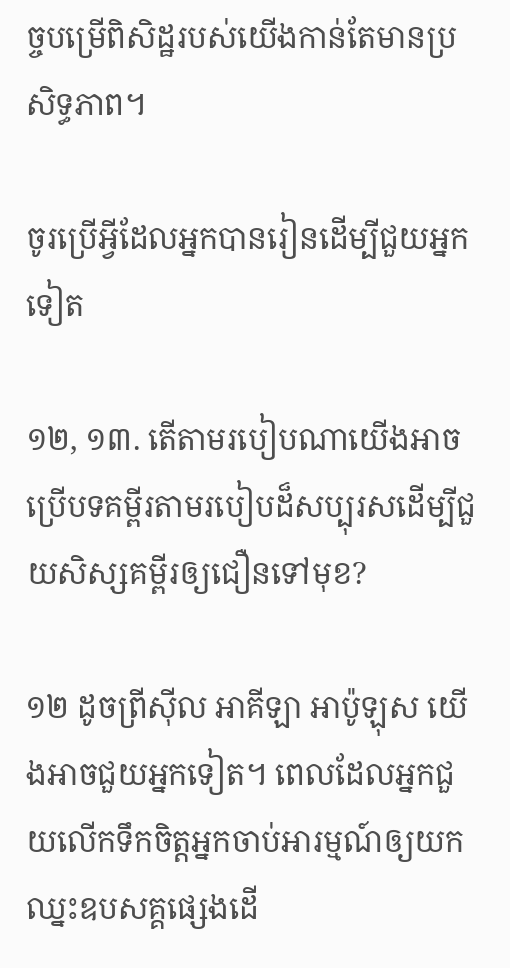ច្ចបម្រើពិសិដ្ឋរបស់យើងកាន់តែមានប្រសិទ្ធភាព។

ចូរប្រើអ្វីដែលអ្នកបានរៀនដើម្បីជួយអ្នកទៀត

១២, ១៣. តើតាមរបៀបណាយើងអាចប្រើបទគម្ពីរតាមរបៀបដ៏សប្បុរសដើម្បីជួយសិស្សគម្ពីរឲ្យជឿនទៅមុខ?

១២ ដូចព្រីស៊ីល អាគីឡា អាប៉ូឡុស យើងអាចជួយអ្នកទៀត។ ពេលដែលអ្នកជួយលើកទឹកចិត្ដអ្នកចាប់អារម្មណ៍ឲ្យយកឈ្នះឧបសគ្គផ្សេងដើ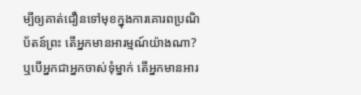ម្បីឲ្យគាត់ជឿនទៅមុខក្នុងការគោរពប្រណិប័តន៍ព្រះ តើអ្នកមានអារម្មណ៍យ៉ាងណា? ឬបើអ្នកជាអ្នកចាស់ទុំម្នាក់ តើអ្នកមានអារ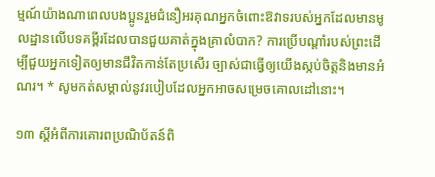ម្មណ៍យ៉ាងណាពេលបងប្អូនរួមជំនឿអរគុណអ្នកចំពោះឱវាទរបស់អ្នកដែលមានមូលដ្ឋានលើបទគម្ពីរដែលបានជួយគាត់ក្នុងគ្រាលំបាក? ការប្រើបណ្ដាំរបស់ព្រះដើម្បីជួយអ្នកទៀតឲ្យមានជីវិតកាន់តែប្រសើរ ច្បាស់ជាធ្វើឲ្យយើងស្កប់ចិត្ដនិងមានអំណរ។ * សូមកត់សម្គាល់នូវរបៀបដែលអ្នកអាចសម្រេចគោលដៅនោះ។

១៣ ស្ដីអំពីការគោរពប្រណិប័តន៍ពិ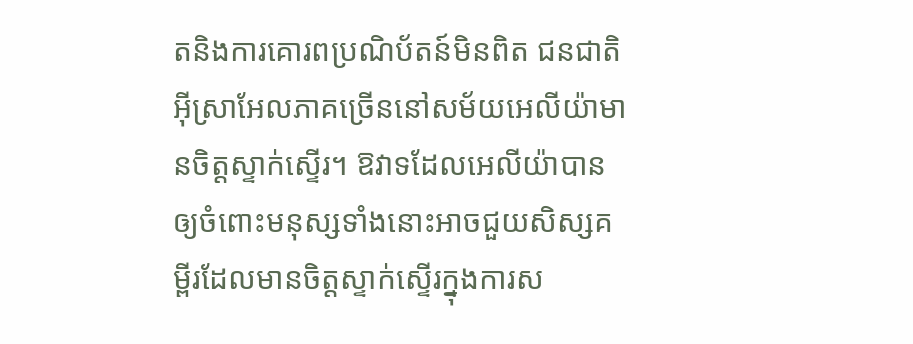តនិងការគោរពប្រណិប័តន៍មិនពិត ជនជាតិអ៊ីស្រាអែលភាគច្រើននៅសម័យអេលីយ៉ាមានចិត្ដស្ទាក់ស្ទើរ។ ឱវាទដែលអេលីយ៉ាបានឲ្យចំពោះមនុស្សទាំងនោះអាចជួយសិស្សគម្ពីរដែលមានចិត្ដស្ទាក់ស្ទើរក្នុងការស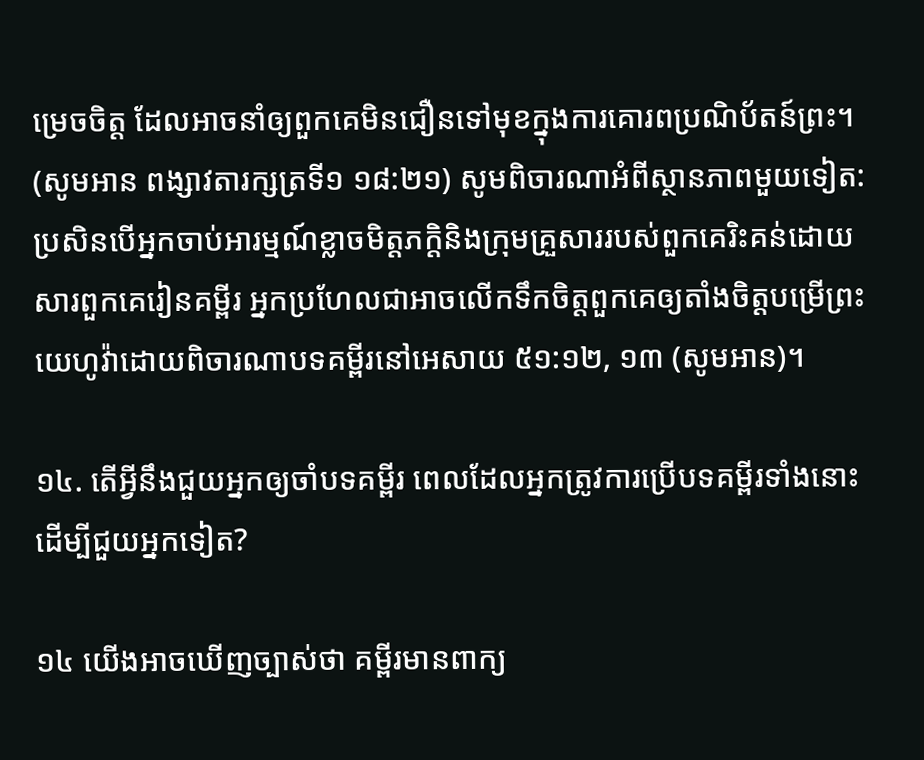ម្រេចចិត្ដ ដែលអាចនាំឲ្យពួកគេមិនជឿនទៅមុខក្នុងការគោរពប្រណិប័តន៍ព្រះ។ (សូមអាន ពង្សាវតារក្សត្រទី១ ១៨:២១) សូមពិចារណាអំពីស្ថានភាពមួយទៀត: ប្រសិនបើអ្នកចាប់អារម្មណ៍ខ្លាចមិត្ដភក្ដិនិងក្រុមគ្រួសាររបស់ពួកគេរិះគន់ដោយសារពួកគេរៀនគម្ពីរ អ្នកប្រហែលជាអាចលើកទឹកចិត្ដពួកគេឲ្យតាំងចិត្ដបម្រើព្រះយេហូវ៉ាដោយពិចារណាបទគម្ពីរនៅអេសាយ ៥១:១២, ១៣ (សូមអាន)។

១៤. តើអ្វីនឹងជួយអ្នកឲ្យចាំបទគម្ពីរ ពេលដែលអ្នកត្រូវការប្រើបទគម្ពីរទាំងនោះដើម្បីជួយអ្នកទៀត?

១៤ យើងអាចឃើញច្បាស់ថា គម្ពីរមានពាក្យ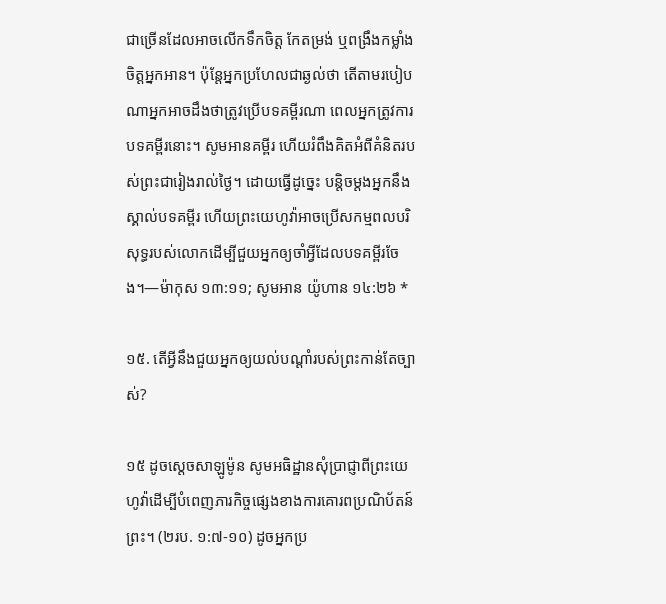ជាច្រើនដែលអាចលើកទឹកចិត្ដ កែតម្រង់ ឬពង្រឹងកម្លាំងចិត្ដអ្នកអាន។ ប៉ុន្ដែអ្នកប្រហែលជាឆ្ងល់ថា តើតាមរបៀបណាអ្នកអាចដឹងថាត្រូវប្រើបទគម្ពីរណា ពេលអ្នកត្រូវការបទគម្ពីរនោះ។ សូមអានគម្ពីរ ហើយរំពឹងគិតអំពីគំនិតរបស់ព្រះជារៀងរាល់ថ្ងៃ។ ដោយធ្វើដូច្នេះ បន្ដិចម្ដងអ្នកនឹងស្គាល់បទគម្ពីរ ហើយព្រះយេហូវ៉ាអាចប្រើសកម្មពលបរិសុទ្ធរបស់លោកដើម្បីជួយអ្នកឲ្យចាំអ្វីដែលបទគម្ពីរចែង។—ម៉ាកុស ១៣:១១; សូមអាន យ៉ូហាន ១៤:២៦ *

១៥. តើអ្វីនឹងជួយអ្នកឲ្យយល់បណ្ដាំរបស់ព្រះកាន់តែច្បាស់?

១៥ ដូចស្ដេចសាឡូម៉ូន សូមអធិដ្ឋានសុំប្រាជ្ញាពីព្រះយេហូវ៉ាដើម្បីបំពេញភារកិច្ចផ្សេងខាងការគោរពប្រណិប័តន៍ព្រះ។ (២រប. ១:៧-១០) ដូចអ្នកប្រ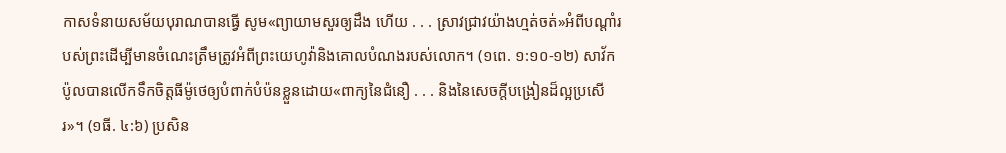កាសទំនាយសម័យបុរាណបានធ្វើ សូម«ព្យាយាមសួរឲ្យដឹង ហើយ . . . ស្រាវជ្រាវយ៉ាងហ្មត់ចត់»អំពីបណ្ដាំរបស់ព្រះដើម្បីមានចំណេះត្រឹមត្រូវអំពីព្រះយេហូវ៉ានិងគោលបំណងរបស់លោក។ (១ពេ. ១:១០-១២) សាវ័កប៉ូលបានលើកទឹកចិត្ដធីម៉ូថេឲ្យបំពាក់បំប៉នខ្លួនដោយ«ពាក្យនៃជំនឿ . . . និងនៃសេចក្ដីបង្រៀនដ៏ល្អប្រសើរ»។ (១ធី. ៤:៦) ប្រសិន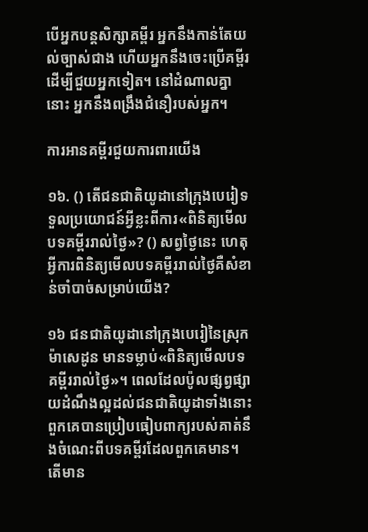បើអ្នកបន្ដសិក្សាគម្ពីរ អ្នកនឹងកាន់តែយល់ច្បាស់ជាង ហើយអ្នកនឹងចេះប្រើគម្ពីរដើម្បីជួយអ្នកទៀត។ នៅដំណាលគ្នានោះ អ្នកនឹងពង្រឹងជំនឿរបស់អ្នក។

ការអានគម្ពីរជួយការពារយើង

១៦. () តើជនជាតិយូដានៅក្រុងបេរៀទទួលប្រយោជន៍អ្វីខ្លះពីការ«ពិនិត្យមើលបទគម្ពីររាល់ថ្ងៃ»? () សព្វថ្ងៃនេះ ហេតុអ្វីការពិនិត្យមើលបទគម្ពីររាល់ថ្ងៃគឺសំខាន់ចាំបាច់សម្រាប់យើង?

១៦ ជនជាតិយូដានៅក្រុងបេរៀនៃស្រុកម៉ាសេដូន មានទម្លាប់«ពិនិត្យមើលបទគម្ពីររាល់ថ្ងៃ»។ ពេលដែលប៉ូលផ្សព្វផ្សាយដំណឹងល្អដល់ជនជាតិយូដាទាំងនោះ ពួកគេបានប្រៀបធៀបពាក្យរបស់គាត់នឹងចំណេះពីបទគម្ពីរដែលពួកគេមាន។ តើមាន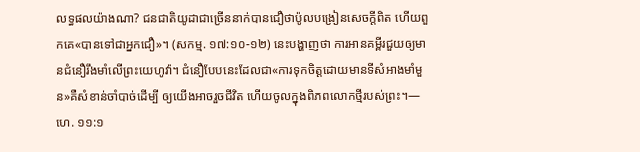លទ្ធផលយ៉ាងណា? ជនជាតិយូដាជាច្រើននាក់បានជឿថាប៉ូលបង្រៀនសេចក្ដីពិត ហើយពួកគេ«បានទៅជាអ្នកជឿ»។ (សកម្ម. ១៧:១០-១២) នេះបង្ហាញថា ការអានគម្ពីរជួយឲ្យមានជំនឿរឹងមាំលើព្រះយេហូវ៉ា។ ជំនឿបែបនេះដែលជា«ការទុកចិត្ដដោយមានទីសំអាងមាំមួន»គឺសំខាន់ចាំបាច់ដើម្បី ឲ្យយើងអាចរួចជីវិត ហើយចូលក្នុងពិភពលោកថ្មីរបស់ព្រះ។—ហេ. ១១:១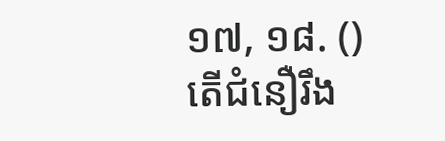១៧, ១៨. () តើជំនឿរឹង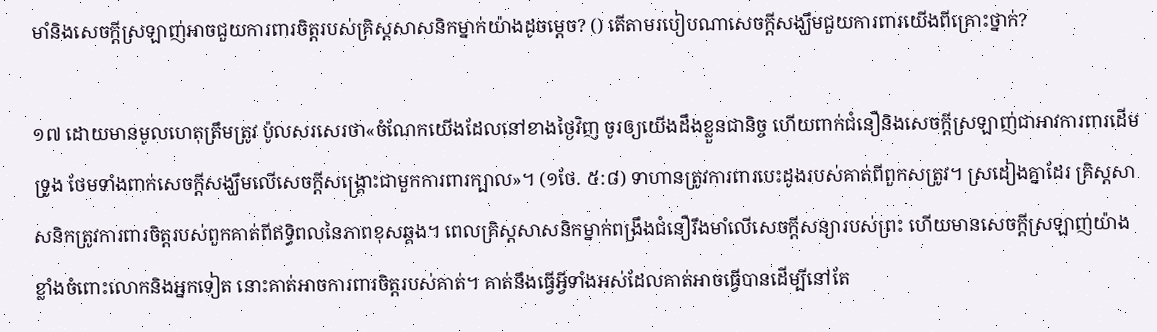មាំនិងសេចក្ដីស្រឡាញ់អាចជួយការពារចិត្ដរបស់គ្រិស្ដសាសនិកម្នាក់យ៉ាងដូចម្ដេច? () តើតាមរបៀបណាសេចក្ដីសង្ឃឹមជួយការពារយើងពីគ្រោះថ្នាក់?

១៧ ដោយមានមូលហេតុត្រឹមត្រូវ ប៉ូលសរសេរថា«ចំណែកយើងដែលនៅខាងថ្ងៃវិញ ចូរឲ្យយើងដឹងខ្លួនជានិច្ច ហើយពាក់ជំនឿនិងសេចក្ដីស្រឡាញ់ជាអាវការពារដើមទ្រូង ថែមទាំងពាក់សេចក្ដីសង្ឃឹមលើសេចក្ដីសង្គ្រោះជាមួកការពារក្បាល»។ (១ថែ. ៥:៨) ទាហានត្រូវការពារបេះដូងរបស់គាត់ពីពួកសត្រូវ។ ស្រដៀងគ្នាដែរ គ្រិស្ដសាសនិកត្រូវការពារចិត្ដរបស់ពួកគាត់ពីឥទ្ធិពលនៃភាពខុសឆ្គង។ ពេលគ្រិស្ដសាសនិកម្នាក់ពង្រឹងជំនឿរឹងមាំលើសេចក្ដីសន្យារបស់ព្រះ ហើយមានសេចក្ដីស្រឡាញ់យ៉ាងខ្លាំងចំពោះលោកនិងអ្នកទៀត នោះគាត់អាចការពារចិត្ដរបស់គាត់។ គាត់នឹងធ្វើអ្វីទាំងអស់ដែលគាត់អាចធ្វើបានដើម្បីនៅតែ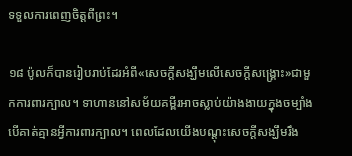ទទួលការពេញចិត្ដពីព្រះ។

១៨ ប៉ូលក៏បានរៀបរាប់ដែរអំពី«សេចក្ដីសង្ឃឹមលើសេចក្ដីសង្គ្រោះ»ជាមួកការពារក្បាល។ ទាហាននៅសម័យគម្ពីរអាចស្លាប់យ៉ាងងាយក្នុងចម្បាំង បើគាត់គ្មានអ្វីការពារក្បាល។ ពេលដែលយើងបណ្ដុះសេចក្ដីសង្ឃឹមរឹង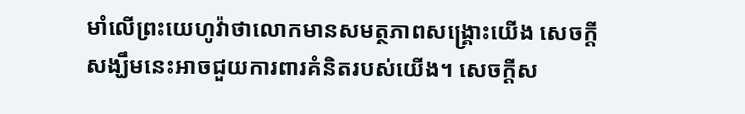មាំលើព្រះយេហូវ៉ាថាលោកមានសមត្ថភាពសង្គ្រោះយើង សេចក្ដីសង្ឃឹមនេះអាចជួយការពារគំនិតរបស់យើង។ សេចក្ដីស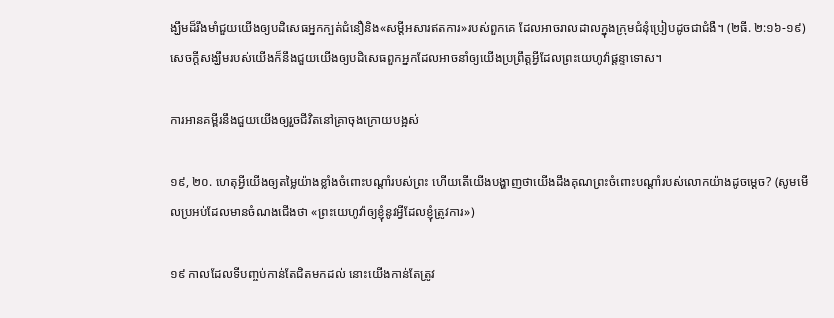ង្ឃឹមដ៏រឹងមាំជួយយើងឲ្យបដិសេធអ្នកក្បត់ជំនឿនិង«សម្ដីអសារឥតការ»របស់ពួកគេ ដែលអាចរាលដាលក្នុងក្រុមជំនុំប្រៀបដូចជាជំងឺ។ (២ធី. ២:១៦-១៩) សេចក្ដីសង្ឃឹមរបស់យើងក៏នឹងជួយយើងឲ្យបដិសេធពួកអ្នកដែលអាចនាំឲ្យយើងប្រព្រឹត្ដអ្វីដែលព្រះយេហូវ៉ាផ្ដន្ទាទោស។

ការអានគម្ពីរនឹងជួយយើងឲ្យរួចជីវិតនៅគ្រាចុងក្រោយបង្អស់

១៩, ២០. ហេតុអ្វីយើងឲ្យតម្លៃយ៉ាងខ្លាំងចំពោះបណ្ដាំរបស់ព្រះ ហើយតើយើងបង្ហាញថាយើងដឹងគុណព្រះចំពោះបណ្ដាំរបស់លោកយ៉ាងដូចម្ដេច? (សូមមើលប្រអប់ដែលមានចំណងជើងថា «ព្រះយេហូវ៉ាឲ្យខ្ញុំនូវអ្វីដែលខ្ញុំត្រូវការ»)

១៩ កាលដែលទីបញ្ចប់កាន់តែជិតមកដល់ នោះយើងកាន់តែត្រូវ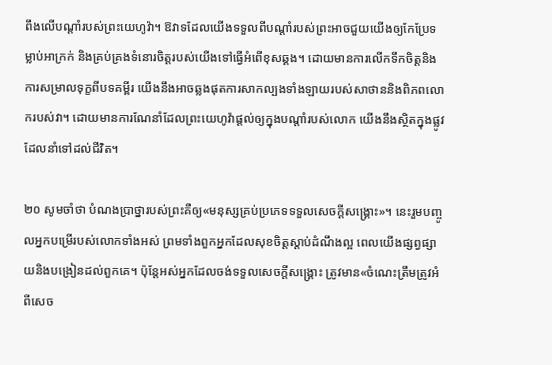ពឹងលើបណ្ដាំរបស់ព្រះយេហូវ៉ា។ ឱវាទដែលយើងទទួលពីបណ្ដាំរបស់ព្រះអាចជួយយើងឲ្យកែប្រែទម្លាប់អាក្រក់ និងគ្រប់គ្រងទំនោរចិត្ដរបស់យើងទៅធ្វើអំពើខុសឆ្គង។ ដោយមានការលើកទឹកចិត្ដនិងការសម្រាលទុក្ខពីបទគម្ពីរ យើងនឹងអាចឆ្លងផុតការសាកល្បងទាំងឡាយរបស់សាថាននិងពិភពលោករបស់វា។ ដោយមានការណែនាំដែលព្រះយេហូវ៉ាផ្ដល់ឲ្យក្នុងបណ្ដាំរបស់លោក យើងនឹងស្ថិតក្នុងផ្លូវដែលនាំទៅដល់ជីវិត។

២០ សូមចាំថា បំណងប្រាថ្នារបស់ព្រះគឺឲ្យ«មនុស្សគ្រប់ប្រភេទទទួលសេចក្ដីសង្គ្រោះ»។ នេះរួមបញ្ចូលអ្នកបម្រើរបស់លោកទាំងអស់ ព្រមទាំងពួកអ្នកដែលសុខចិត្ដស្ដាប់ដំណឹងល្អ ពេលយើងផ្សព្វផ្សាយនិងបង្រៀនដល់ពួកគេ។ ប៉ុន្ដែអស់អ្នកដែលចង់ទទួលសេចក្ដីសង្គ្រោះ ត្រូវមាន«ចំណេះត្រឹមត្រូវអំពីសេច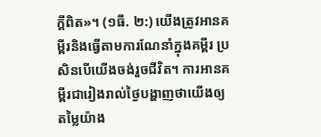ក្ដីពិត»។ (១ធី. ២:) យើងត្រូវអានគម្ពីរនិងធ្វើតាមការណែនាំក្នុងគម្ពីរ ប្រសិនបើយើងចង់រួចជីវិត។ ការអានគម្ពីរជារៀងរាល់ថ្ងៃបង្ហាញថាយើងឲ្យតម្លៃយ៉ាង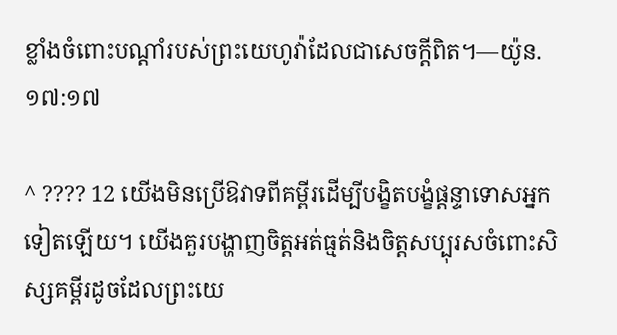ខ្លាំងចំពោះបណ្ដាំរបស់ព្រះយេហូវ៉ាដែលជាសេចក្ដីពិត។—យ៉ូន. ១៧:១៧

^ ???? 12 យើងមិនប្រើឱវាទពីគម្ពីរដើម្បីបង្ខិតបង្ខំផ្ដន្ទាទោសអ្នកទៀតឡើយ។ យើងគួរបង្ហាញចិត្ដអត់ធ្មត់និងចិត្ដសប្បុរសចំពោះសិស្សគម្ពីរដូចដែលព្រះយេ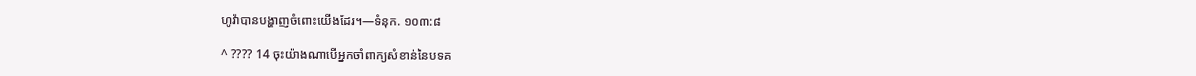ហូវ៉ាបានបង្ហាញចំពោះយើងដែរ។—ទំនុក. ១០៣:៨

^ ???? 14 ចុះយ៉ាងណាបើអ្នកចាំពាក្យសំខាន់នៃបទគ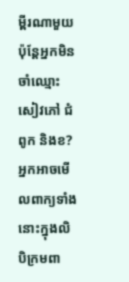ម្ពីរណាមួយ ប៉ុន្ដែអ្នកមិនចាំឈ្មោះសៀវភៅ ជំពូក និងខ? អ្នកអាចមើលពាក្យទាំងនោះក្នុងលិបិក្រមពា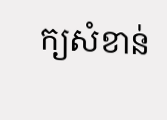ក្យសំខាន់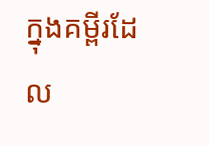ក្នុងគម្ពីរដែល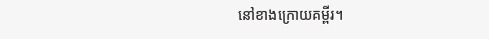នៅខាងក្រោយគម្ពីរ។